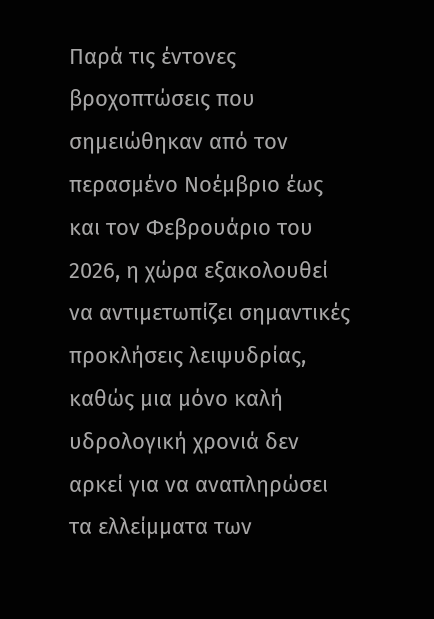Παρά τις έντονες βροχοπτώσεις που σημειώθηκαν από τον περασμένο Νοέμβριο έως και τον Φεβρουάριο του 2026, η χώρα εξακολουθεί να αντιμετωπίζει σημαντικές προκλήσεις λειψυδρίας, καθώς μια μόνο καλή υδρολογική χρονιά δεν αρκεί για να αναπληρώσει τα ελλείμματα των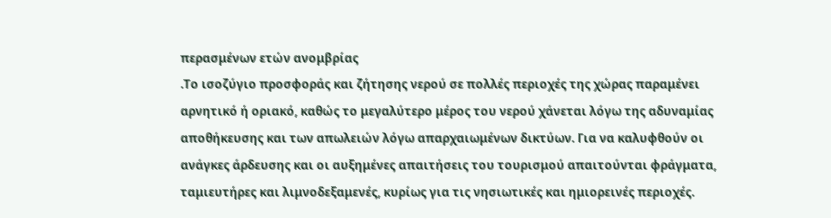περασμένων ετών ανομβρίας
.Το ισοζύγιο προσφοράς και ζήτησης νερού σε πολλές περιοχές της χώρας παραμένει αρνητικό ή οριακό, καθώς το μεγαλύτερο μέρος του νερού χάνεται λόγω της αδυναμίας αποθήκευσης και των απωλειών λόγω απαρχαιωμένων δικτύων. Για να καλυφθούν οι ανάγκες άρδευσης και οι αυξημένες απαιτήσεις του τουρισμού απαιτούνται φράγματα, ταμιευτήρες και λιμνοδεξαμενές, κυρίως για τις νησιωτικές και ημιορεινές περιοχές.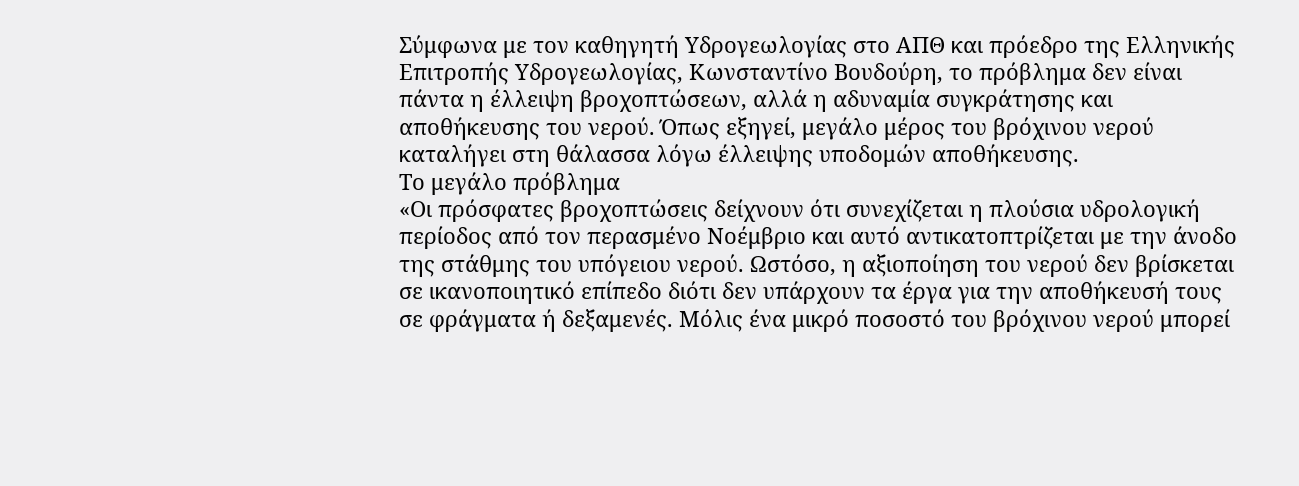Σύμφωνα με τον καθηγητή Υδρογεωλογίας στο ΑΠΘ και πρόεδρο της Ελληνικής Επιτροπής Υδρογεωλογίας, Κωνσταντίνο Βουδούρη, το πρόβλημα δεν είναι πάντα η έλλειψη βροχοπτώσεων, αλλά η αδυναμία συγκράτησης και αποθήκευσης του νερού. Όπως εξηγεί, μεγάλο μέρος του βρόχινου νερού καταλήγει στη θάλασσα λόγω έλλειψης υποδομών αποθήκευσης.
Το μεγάλο πρόβλημα
«Οι πρόσφατες βροχοπτώσεις δείχνουν ότι συνεχίζεται η πλούσια υδρολογική περίοδος από τον περασμένο Νοέμβριο και αυτό αντικατοπτρίζεται με την άνοδο της στάθμης του υπόγειου νερού. Ωστόσο, η αξιοποίηση του νερού δεν βρίσκεται σε ικανοποιητικό επίπεδο διότι δεν υπάρχουν τα έργα για την αποθήκευσή τους σε φράγματα ή δεξαμενές. Μόλις ένα μικρό ποσοστό του βρόχινου νερού μπορεί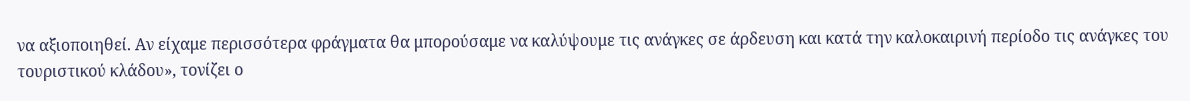να αξιοποιηθεί. Αν είχαμε περισσότερα φράγματα θα μπορούσαμε να καλύψουμε τις ανάγκες σε άρδευση και κατά την καλοκαιρινή περίοδο τις ανάγκες του τουριστικού κλάδου», τονίζει ο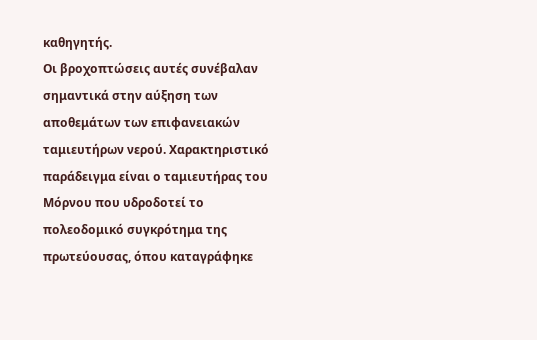καθηγητής.
Οι βροχοπτώσεις αυτές συνέβαλαν σημαντικά στην αύξηση των αποθεμάτων των επιφανειακών ταμιευτήρων νερού. Χαρακτηριστικό παράδειγμα είναι ο ταμιευτήρας του Μόρνου που υδρoδοτεί το πολεοδομικό συγκρότημα της πρωτεύουσας, όπου καταγράφηκε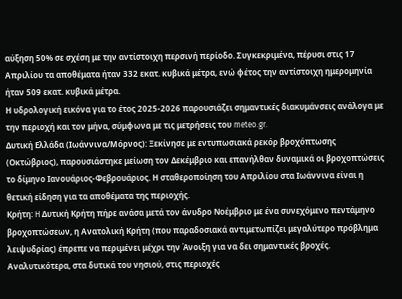αύξηση 50% σε σχέση με την αντίστοιχη περσινή περίοδο. Συγκεκριμένα, πέρυσι στις 17 Απριλίου τα αποθέματα ήταν 332 εκατ. κυβικά μέτρα, ενώ φέτος την αντίστοιχη ημερομηνία ήταν 509 εκατ. κυβικά μέτρα.
Η υδρολογική εικόνα για το έτος 2025-2026 παρουσιάζει σημαντικές διακυμάνσεις ανάλογα με την περιοχή και τον μήνα, σύμφωνα με τις μετρήσεις του meteo.gr.
Δυτική Ελλάδα (Ιωάννινα/Μόρνος): Ξεκίνησε με εντυπωσιακά ρεκόρ βροχόπτωσης (Οκτώβριος), παρουσιάστηκε μείωση τον Δεκέμβριο και επανήλθαν δυναμικά οι βροχοπτώσεις το δίμηνο Ιανουάριος-Φεβρουάριος. Η σταθεροποίηση του Απριλίου στα Ιωάννινα είναι η θετική είδηση για τα αποθέματα της περιοχής.
Κρήτη: H Δυτική Κρήτη πήρε ανάσα μετά τον άνυδρο Νοέμβριο με ένα συνεχόμενο πεντάμηνο βροχοπτώσεων, η Ανατολική Κρήτη (που παραδοσιακά αντιμετωπίζει μεγαλύτερο πρόβλημα λειψυδρίας) έπρεπε να περιμένει μέχρι την Άνοιξη για να δει σημαντικές βροχές. Αναλυτικότερα, στα δυτικά του νησιού, στις περιοχές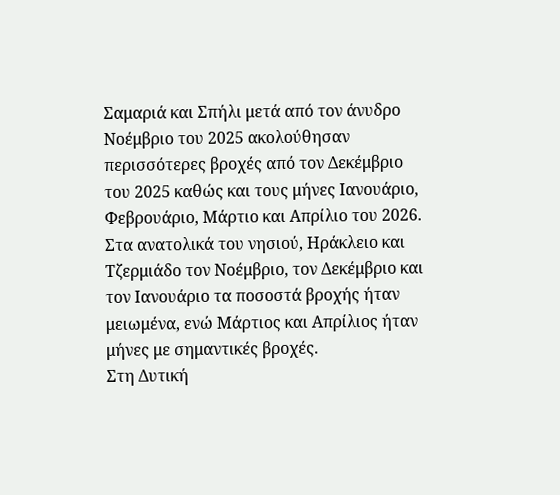Σαμαριά και Σπήλι μετά από τον άνυδρο Νοέμβριο του 2025 ακολούθησαν περισσότερες βροχές από τον Δεκέμβριο του 2025 καθώς και τους μήνες Ιανουάριο, Φεβρουάριο, Μάρτιο και Απρίλιο του 2026. Στα ανατολικά του νησιού, Ηράκλειο και Τζερμιάδο τον Νοέμβριο, τον Δεκέμβριο και τον Ιανουάριο τα ποσοστά βροχής ήταν μειωμένα, ενώ Μάρτιος και Απρίλιος ήταν μήνες με σημαντικές βροχές.
Στη Δυτική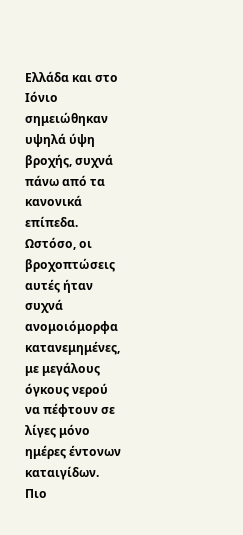Ελλάδα και στο Ιόνιο σημειώθηκαν υψηλά ύψη βροχής, συχνά πάνω από τα κανονικά επίπεδα. Ωστόσο, οι βροχοπτώσεις αυτές ήταν συχνά ανομοιόμορφα κατανεμημένες, με μεγάλους όγκους νερού να πέφτουν σε λίγες μόνο ημέρες έντονων καταιγίδων.
Πιο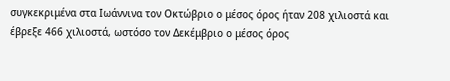συγκεκριμένα στα Ιωάννινα τον Οκτώβριο ο μέσος όρος ήταν 208 χιλιοστά και έβρεξε 466 χιλιοστά, ωστόσο τον Δεκέμβριο ο μέσος όρος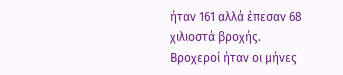ήταν 161 αλλά έπεσαν 68 χιλιοστά βροχής. Βροχεροί ήταν οι μήνες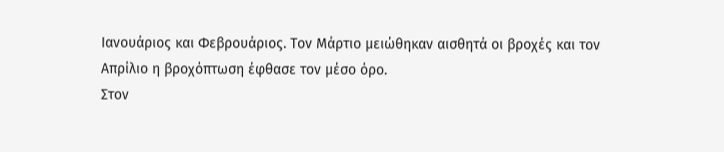Ιανουάριος και Φεβρουάριος. Τον Μάρτιο μειώθηκαν αισθητά οι βροχές και τον Απρίλιο η βροχόπτωση έφθασε τον μέσο όρο.
Στον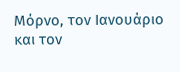Μόρνο, τον Ιανουάριο και τον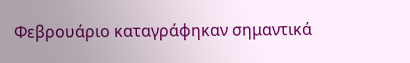Φεβρουάριο καταγράφηκαν σημαντικά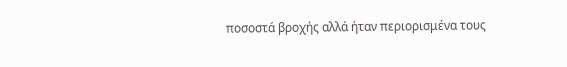ποσοστά βροχής αλλά ήταν περιορισμένα τους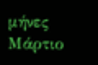μήνες Μάρτιο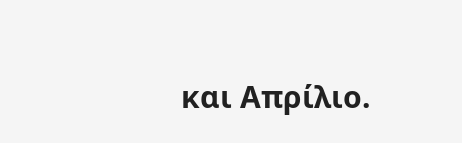και Απρίλιο.